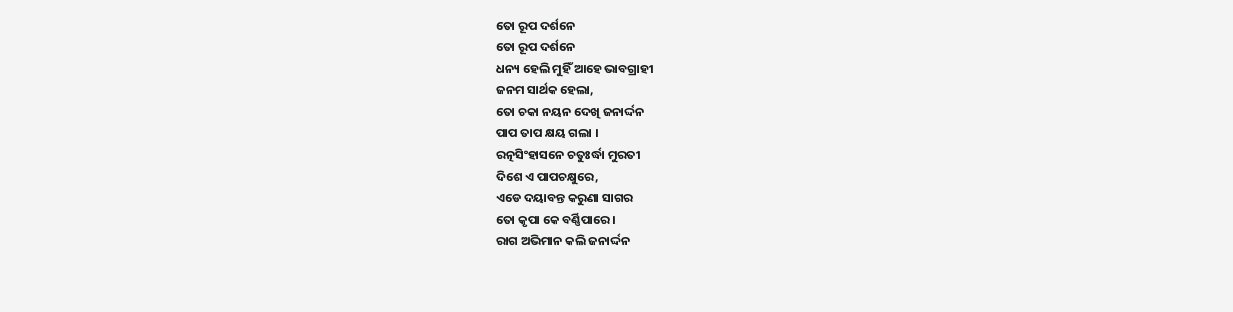ତୋ ରୂପ ଦର୍ଶନେ
ତୋ ରୂପ ଦର୍ଶନେ
ଧନ୍ୟ ହେଲି ମୁହିଁ ଆହେ ଭାବଗ୍ରାହୀ
ଜନମ ସାର୍ଥକ ହେଲା,
ତୋ ଚକା ନୟନ ଦେଖି ଜନାର୍ଦ୍ଦନ
ପାପ ତାପ କ୍ଷୟ ଗଲା ।
ରତ୍ନସିଂହାସନେ ଚତୁଃର୍ଦ୍ଧା ମୁରତୀ
ଦିଶେ ଏ ପାପଚକ୍ଷୁରେ,
ଏଡେ ଦୟାବନ୍ତ କରୁଣା ସାଗର
ତୋ କୃପା କେ ବର୍ଣ୍ଣିପାରେ ।
ରାଗ ଅଭିମାନ କଲି ଜନାର୍ଦ୍ଦନ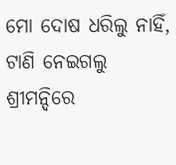ମୋ ଦୋଷ ଧରିଲୁ ନାହିଁ,
ଟାଣି ନେଇଗଲୁ ଶ୍ରୀମନ୍ଦିରେ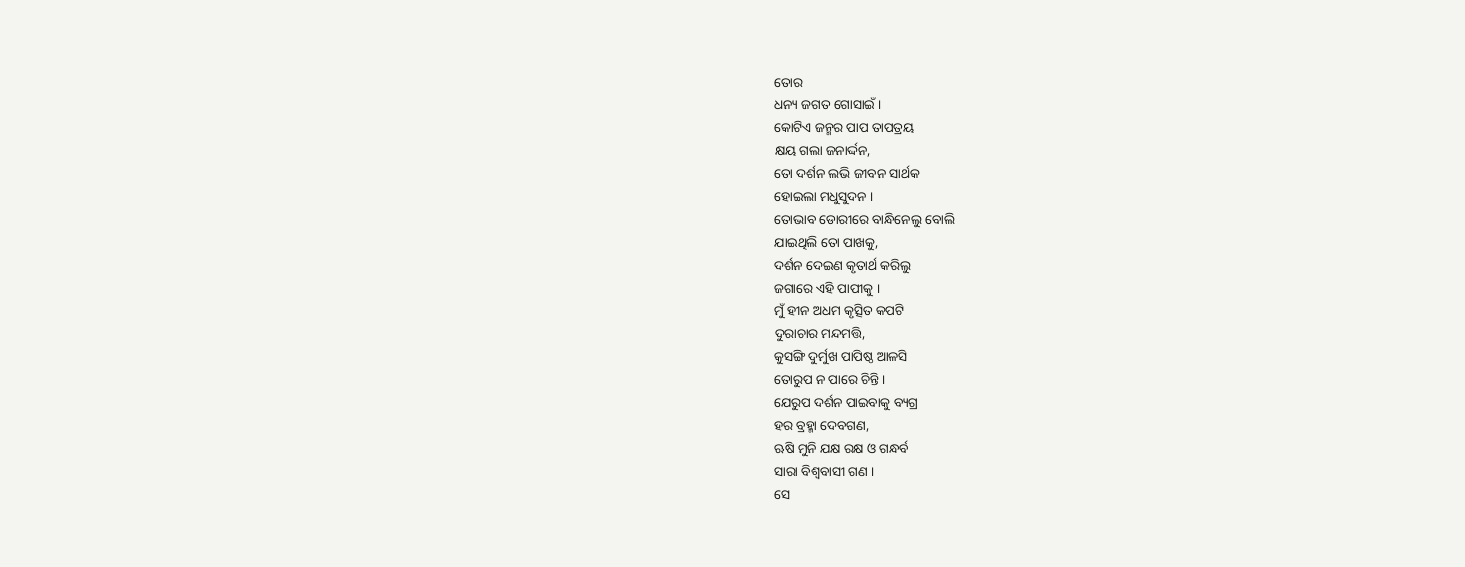ତୋର
ଧନ୍ୟ ଜଗତ ଗୋସାଇଁ ।
କୋଟିଏ ଜନ୍ମର ପାପ ତାପତ୍ରୟ
କ୍ଷୟ ଗଲା ଜନାର୍ଦ୍ଦନ,
ତୋ ଦର୍ଶନ ଲଭି ଜୀବନ ସାର୍ଥକ
ହୋଇଲା ମଧୁସୁଦନ ।
ତୋଭାବ ଡୋରୀରେ ବାନ୍ଧିନେଲୁ ବୋଲି
ଯାଇଥିଲି ତୋ ପାଖକୁ,
ଦର୍ଶନ ଦେଇଣ କୃତାର୍ଥ କରିଲୁ
ଜଗାରେ ଏହି ପାପୀକୁ ।
ମୁଁ ହୀନ ଅଧମ କୃତ୍ସିତ କପଟି
ଦୁରାଚାର ମନ୍ଦମତ୍ତି,
କୁସଙ୍ଗି ଦୁର୍ମୁଖ ପାପିଷ୍ଠ ଆଳସି
ତୋରୁପ ନ ପାରେ ଚିନ୍ତି ।
ଯେରୁପ ଦର୍ଶନ ପାଇବାକୁ ବ୍ୟଗ୍ର
ହର ବ୍ରହ୍ମା ଦେବଗଣ,
ଋଷି ମୁନି ଯକ୍ଷ ରକ୍ଷ ଓ ଗନ୍ଧର୍ବ
ସାରା ବିଶ୍ଵବାସୀ ଗଣ ।
ସେ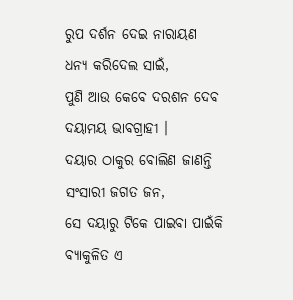ରୁପ ଦର୍ଶନ ଦେଇ ନାରାୟଣ
ଧନ୍ୟ କରିଦେଲ ସାଇଁ,
ପୁଣି ଆଉ କେବେ ଦରଶନ ଦେବ
ଦୟାମୟ ଭାବଗ୍ରାହୀ ।
ଦୟାର ଠାକୁର ବୋଲିଣ ଜାଣନ୍ତି
ସଂସାରୀ ଜଗତ ଜନ,
ସେ ଦୟାରୁ ଟିକେ ପାଇବା ପାଇଁକି
ବ୍ୟାକୁଳିତ ଏ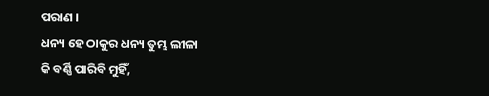ପରାଣ ।
ଧନ୍ୟ ହେ ଠାକୁର ଧନ୍ୟ ତୁମ୍ଭ ଲୀଳା
କି ବର୍ଣ୍ଣି ପାରିବି ମୁହିଁ,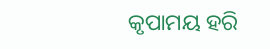କୃପାମୟ ହରି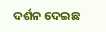ଦର୍ଶନ ଦେଇଛ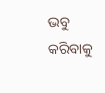ଭବୁ କରିବାକୁ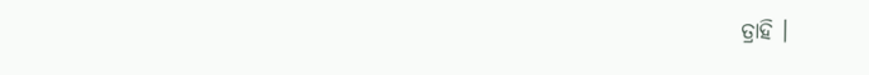ତ୍ରାହି ।